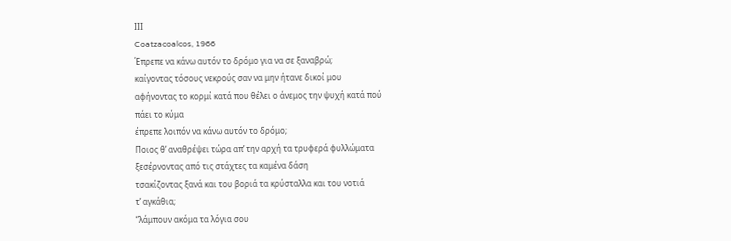ΙΙΙ
Coatzacoalcos, 1966
Έπρεπε να κάνω αυτόν το δρόμο για να σε ξαναβρώ;
καίγοντας τόσους νεκρούς σαν να μην ήτανε δικοί μου
αφήνοντας το κορμί κατά που θέλει ο άνεμος την ψυχή κατά πού
πάει το κύμα
έπρεπε λοιπόν να κάνω αυτόν το δρόμο;
Ποιος θ’ αναθρέψει τώρα απ’ την αρχή τα τρυφερά φυλλώματα
ξεσέρνοντας από τις στάχτες τα καμένα δάση
τσακίζοντας ξανά και του βοριά τα κρύσταλλα και του νοτιά
τ’ αγκάθια;
“λάμπουν ακόμα τα λόγια σου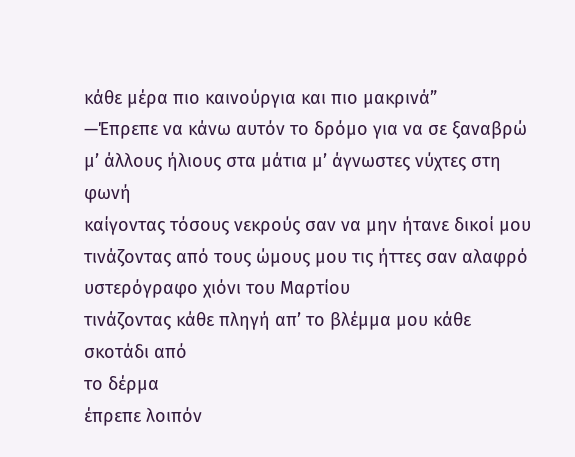κάθε μέρα πιο καινούργια και πιο μακρινά”
—Έπρεπε να κάνω αυτόν το δρόμο για να σε ξαναβρώ
μ’ άλλους ήλιους στα μάτια μ’ άγνωστες νύχτες στη φωνή
καίγοντας τόσους νεκρούς σαν να μην ήτανε δικοί μου
τινάζοντας από τους ώμους μου τις ήττες σαν αλαφρό
υστερόγραφο χιόνι του Μαρτίου
τινάζοντας κάθε πληγή απ’ το βλέμμα μου κάθε σκοτάδι από
το δέρμα
έπρεπε λοιπόν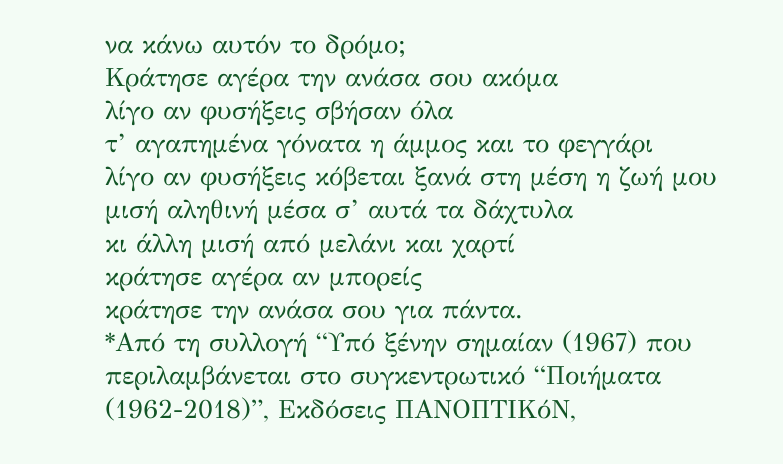να κάνω αυτόν το δρόμο;
Κράτησε αγέρα την ανάσα σου ακόμα
λίγο αν φυσήξεις σβήσαν όλα
τ’ αγαπημένα γόνατα η άμμος και το φεγγάρι
λίγο αν φυσήξεις κόβεται ξανά στη μέση η ζωή μου
μισή αληθινή μέσα σ’ αυτά τα δάχτυλα
κι άλλη μισή από μελάνι και χαρτί
κράτησε αγέρα αν μπορείς
κράτησε την ανάσα σου για πάντα.
*Από τη συλλογή “Υπό ξένην σημαίαν (1967) που περιλαμβάνεται στο συγκεντρωτικό “Ποιήματα (1962-2018)”, Εκδόσεις ΠΑΝΟΠΤΙΚόΝ,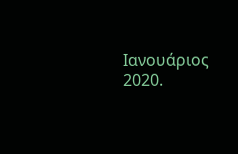Ιανουάριος 2020.